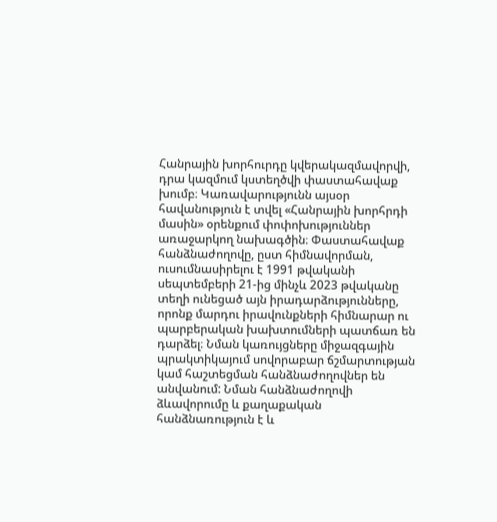Հանրային խորհուրդը կվերակազմավորվի, դրա կազմում կստեղծվի փաստահավաք խումբ։ Կառավարությունն այսօր հավանություն է տվել «Հանրային խորհրդի մասին» օրենքում փոփոխություններ առաջարկող նախագծին։ Փաստահավաք հանձնաժողովը, ըստ հիմնավորման, ուսումնասիրելու է 1991 թվականի սեպտեմբերի 21-ից մինչև 2023 թվականը տեղի ունեցած այն իրադարձությունները, որոնք մարդու իրավունքների հիմնարար ու պարբերական խախտումների պատճառ են դարձել։ Նման կառույցները միջազգային պրակտիկայում սովորաբար ճշմարտության կամ հաշտեցման հանձնաժողովներ են անվանում: Նման հանձնաժողովի ձևավորումը և քաղաքական հանձնառություն է և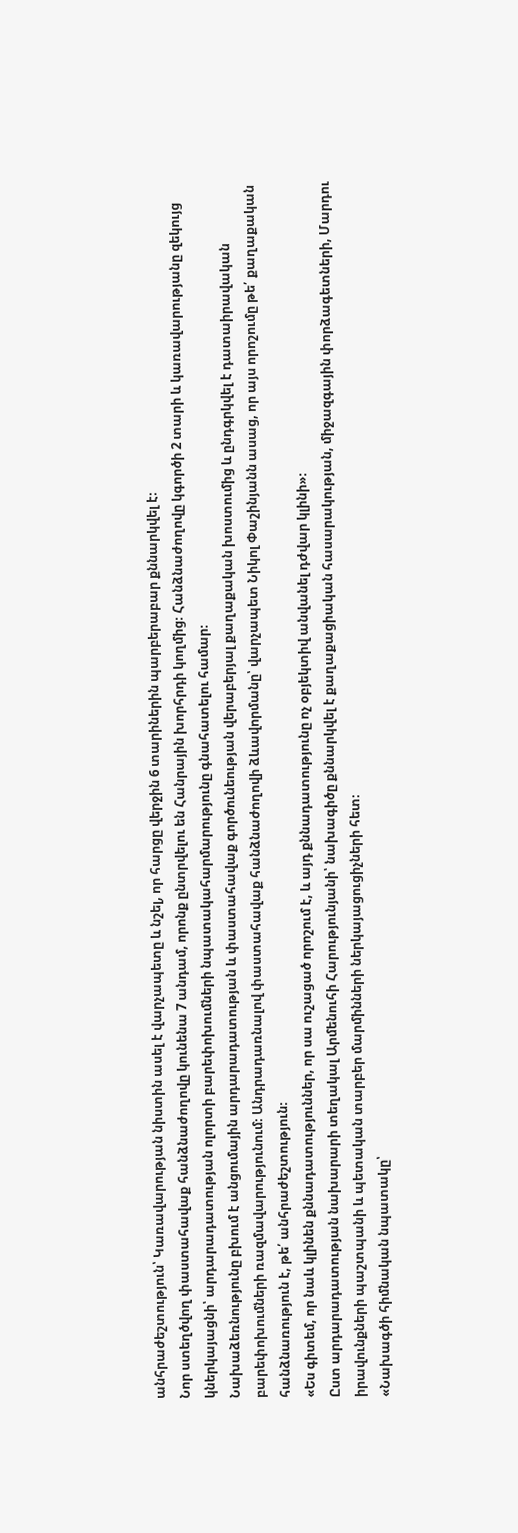անհրաժեշտություն՝ Կառավարության նիստին ասել է վարչապետը և նշել, որ հարցը վերջին 6 տարիներին պարբերաբար քննարկվել է։
Նոր ստեղծվող փաստահավաք հանձնաժողովը կունենա 7 անդամ, որոնք ընտրվելու են Հանրային խորհրդի կողմից։ Հանձնաժողովը կգործի 2 տարի և կառավարությանը զեկույց կներկայացնի՝ արդարադատության ոլորտի բարեփոխումների նպատակահարմարությունը գնահատելու համար։
Նախաձեռնությունը բխում է անցումային արդարադատության և փաստահավաք գործունեության վերաբերյալ քաղաքական խոստումից և ընդգրկվել է դատաիրավական բարեփոխումների ռազմավարությունում։ Անդրադառնալով փաստահավաք հանձնաժողովի ձևավորմանը՝ վարչապետ Նիկոլ Փաշինյանն ասաց, որ այս որոշումը թե՛ քաղաքական հանձնառություն է, թե՛ անհրաժեշտություն։
«Ես գիտեմ, որ նաև կլինեն քննադատություններ, որ սա ուշացած որոշում է, և այդ քննադատությունը ոչ օբյեկտիվ անվանել դժվար կլինի»։
Ըստ արդարադատության նախարարի տեղակալ Արմենուհի Հարությունյանի՝ նախագիծը քննարկվել է քաղաքացիական հասարակության, միջազգային փորձագետների, Մարդու իրավունքների պաշտպանի և պետական տարբեր մարմինների ներկայացուցիչների հետ։
«Նախագծի հիմնական նպատակը՝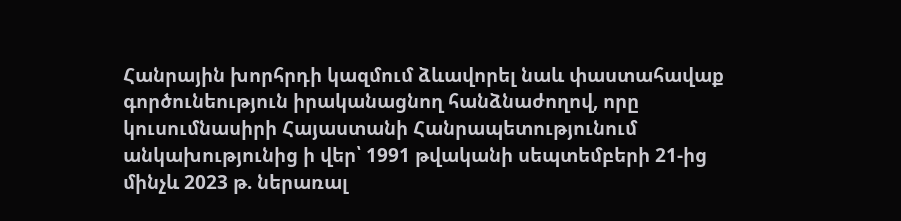Հանրային խորհրդի կազմում ձևավորել նաև փաստահավաք գործունեություն իրականացնող հանձնաժողով, որը կուսումնասիրի Հայաստանի Հանրապետությունում անկախությունից ի վեր՝ 1991 թվականի սեպտեմբերի 21-ից մինչև 2023 թ. ներառալ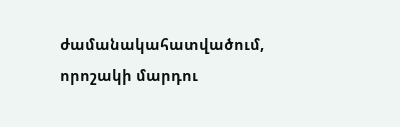ժամանակահատվածում, որոշակի մարդու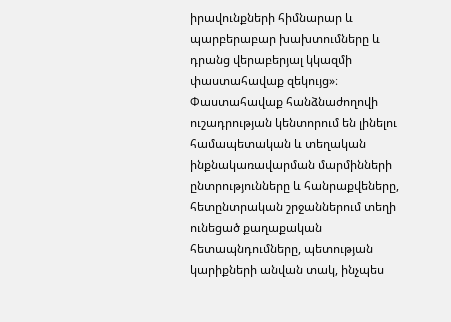իրավունքների հիմնարար և պարբերաբար խախտումները և դրանց վերաբերյալ կկազմի փաստահավաք զեկույց»։
Փաստահավաք հանձնաժողովի ուշադրության կենտորում են լինելու համապետական և տեղական ինքնակառավարման մարմինների ընտրությունները և հանրաքվեները, հետընտրական շրջաններում տեղի ունեցած քաղաքական հետապնդումները, պետության կարիքների անվան տակ, ինչպես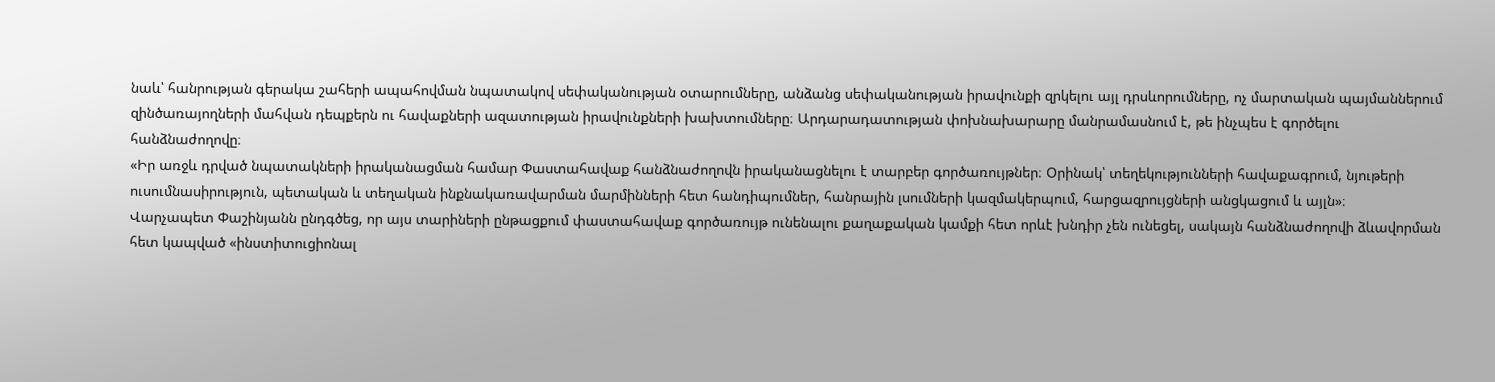նաև՝ հանրության գերակա շահերի ապահովման նպատակով սեփականության օտարումները, անձանց սեփականության իրավունքի զրկելու այլ դրսևորումները, ոչ մարտական պայմաններում զինծառայողների մահվան դեպքերն ու հավաքների ազատության իրավունքների խախտումները։ Արդարադատության փոխնախարարը մանրամասնում է, թե ինչպես է գործելու հանձնաժողովը։
«Իր առջև դրված նպատակների իրականացման համար Փաստահավաք հանձնաժողովն իրականացնելու է տարբեր գործառույթներ։ Օրինակ՝ տեղեկությունների հավաքագրում, նյութերի ուսումնասիրություն, պետական և տեղական ինքնակառավարման մարմինների հետ հանդիպումներ, հանրային լսումների կազմակերպում, հարցազրույցների անցկացում և այլն»։
Վարչապետ Փաշինյանն ընդգծեց, որ այս տարիների ընթացքում փաստահավաք գործառույթ ունենալու քաղաքական կամքի հետ որևէ խնդիր չեն ունեցել, սակայն հանձնաժողովի ձևավորման հետ կապված «ինստիտուցիոնալ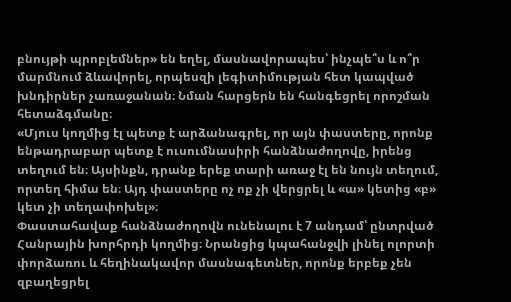բնույթի պրոբլեմներ» են եղել, մասնավորապես՝ ինչպե՞ս և ո՞ր մարմնում ձևավորել, որպեսզի լեգիտիմության հետ կապված խնդիրներ չառաջանան։ Նման հարցերն են հանգեցրել որոշման հետաձգմանը։
«Մյուս կողմից էլ պետք է արձանագրել, որ այն փաստերը, որոնք ենթադրաբար պետք է ուսումնասիրի հանձնաժողովը, իրենց տեղում են։ Այսինքն, դրանք երեք տարի առաջ էլ են նույն տեղում, որտեղ հիմա են։ Այդ փաստերը ոչ ոք չի վերցրել և «ա» կետից «բ» կետ չի տեղափոխել»։
Փաստահավաք հանձնաժողովն ունենալու է 7 անդամ՝ ընտրված Հանրային խորհրդի կողմից։ Նրանցից կպահանջվի լինել ոլորտի փորձառու և հեղինակավոր մասնագետներ, որոնք երբեք չեն զբաղեցրել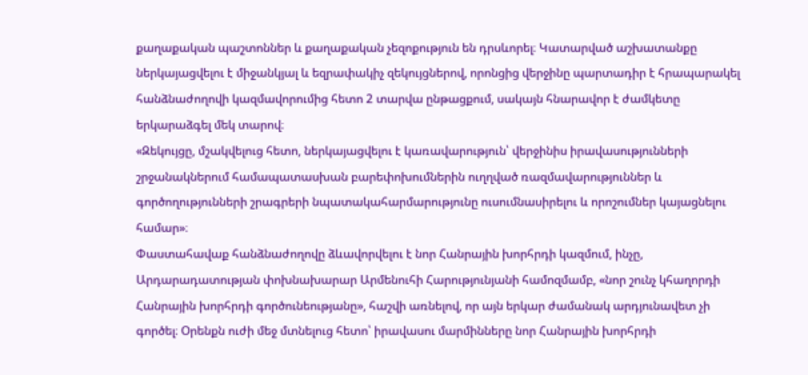քաղաքական պաշտոններ և քաղաքական չեզոքություն են դրսևորել։ Կատարված աշխատանքը ներկայացվելու է միջանկյալ և եզրափակիչ զեկույցներով, որոնցից վերջինը պարտադիր է հրապարակել հանձնաժողովի կազմավորումից հետո 2 տարվա ընթացքում, սակայն հնարավոր է ժամկետը երկարաձգել մեկ տարով։
«Զեկույցը, մշակվելուց հետո, ներկայացվելու է կառավարություն՝ վերջինիս իրավասությունների շրջանակներում համապատասխան բարեփոխումներին ուղղված ռազմավարություններ և գործողությունների շրագրերի նպատակահարմարությունը ուսումնասիրելու և որոշումներ կայացնելու համար»։
Փաստահավաք հանձնաժողովը ձևավորվելու է նոր Հանրային խորհրդի կազմում, ինչը, Արդարադատության փոխնախարար Արմենուհի Հարությունյանի համոզմամբ, «նոր շունչ կհաղորդի Հանրային խորհրդի գործունեությանը», հաշվի առնելով, որ այն երկար ժամանակ արդյունավետ չի գործել։ Օրենքն ուժի մեջ մտնելուց հետո՝ իրավասու մարմինները նոր Հանրային խորհրդի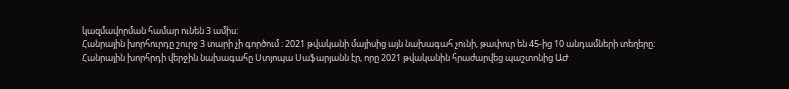կազմավորման համար ունեն 3 ամիս։
Հանրային խորհուրդը շուրջ 3 տարի չի գործում ։ 2021 թվականի մայիսից այն նախագահ չունի, թափուր են 45-ից 10 անդամների տեղերը։
Հանրային խորհրդի վերջին նախագահը Ստյոպա Սաֆարյանն էր, որը 2021 թվականին հրաժարվեց պաշտոնից ԱԺ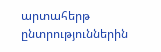արտահերթ ընտրություններին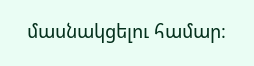մասնակցելու համար։